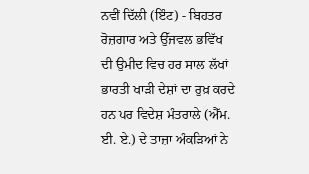ਨਵੀਂ ਦਿੱਲੀ (ਇੰਟ) - ਬਿਹਤਰ ਰੋਜ਼ਗਾਰ ਅਤੇ ਉੱਜਵਲ ਭਵਿੱਖ ਦੀ ਉਮੀਦ ਵਿਚ ਹਰ ਸਾਲ ਲੱਖਾਂ ਭਾਰਤੀ ਖਾੜੀ ਦੇਸ਼ਾਂ ਦਾ ਰੁਖ਼ ਕਰਦੇ ਹਨ ਪਰ ਵਿਦੇਸ਼ ਮੰਤਰਾਲੇ (ਐੱਮ. ਈ. ਏ.) ਦੇ ਤਾਜ਼ਾ ਅੰਕੜਿਆਂ ਨੇ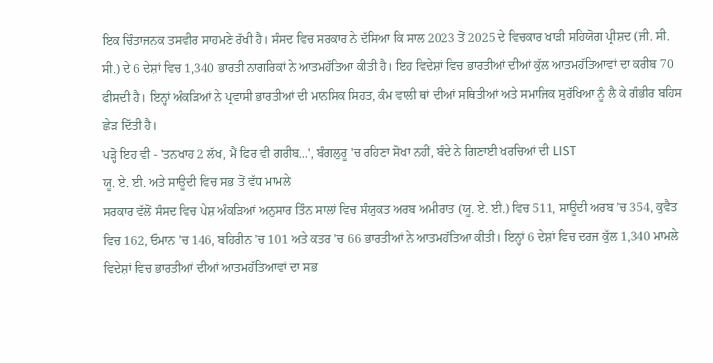ਇਕ ਚਿੰਤਾਜਨਕ ਤਸਵੀਰ ਸਾਹਮਣੇ ਰੱਖੀ ਹੈ। ਸੰਸਦ ਵਿਚ ਸਰਕਾਰ ਨੇ ਦੱਸਿਆ ਕਿ ਸਾਲ 2023 ਤੋਂ 2025 ਦੇ ਵਿਚਕਾਰ ਖਾੜੀ ਸਹਿਯੋਗ ਪ੍ਰੀਸ਼ਦ (ਜੀ. ਸੀ. ਸੀ.) ਦੇ 6 ਦੇਸ਼ਾਂ ਵਿਚ 1,340 ਭਾਰਤੀ ਨਾਗਰਿਕਾਂ ਨੇ ਆਤਮਹੱਤਿਆ ਕੀਤੀ ਹੈ। ਇਹ ਵਿਦੇਸ਼ਾਂ ਵਿਚ ਭਾਰਤੀਆਂ ਦੀਆਂ ਕੁੱਲ ਆਤਮਹੱਤਿਆਵਾਂ ਦਾ ਕਰੀਬ 70 ਫੀਸਦੀ ਹੈ। ਇਨ੍ਹਾਂ ਅੰਕੜਿਆਂ ਨੇ ਪ੍ਰਵਾਸੀ ਭਾਰਤੀਆਂ ਦੀ ਮਾਨਸਿਕ ਸਿਹਤ, ਕੰਮ ਵਾਲੀ ਥਾਂ ਦੀਆਂ ਸਥਿਤੀਆਂ ਅਤੇ ਸਮਾਜਿਕ ਸੁਰੱਖਿਆ ਨੂੰ ਲੈ ਕੇ ਗੰਭੀਰ ਬਹਿਸ ਛੇੜ ਦਿੱਤੀ ਹੈ।
ਪੜ੍ਹੋ ਇਹ ਵੀ - 'ਤਨਖਾਹ 2 ਲੱਖ, ਮੈਂ ਫਿਰ ਵੀ ਗਰੀਬ...', ਬੰਗਲੁਰੂ 'ਚ ਰਹਿਣਾ ਸੋਖਾ ਨਹੀਂ, ਬੰਦੇ ਨੇ ਗਿਣਾਈ ਖਰਚਿਆਂ ਦੀ LIST
ਯੂ. ਏ. ਈ. ਅਤੇ ਸਾਊਦੀ ਵਿਚ ਸਭ ਤੋਂ ਵੱਧ ਮਾਮਲੇ
ਸਰਕਾਰ ਵੱਲੋਂ ਸੰਸਦ ਵਿਚ ਪੇਸ਼ ਅੰਕੜਿਆਂ ਅਨੁਸਾਰ ਤਿੰਨ ਸਾਲਾਂ ਵਿਚ ਸੰਯੁਕਤ ਅਰਬ ਅਮੀਰਾਤ (ਯੂ. ਏ. ਈ.) ਵਿਚ 511, ਸਾਊਦੀ ਅਰਬ ’ਚ 354, ਕੁਵੈਤ ਵਿਚ 162, ਓਮਾਨ ’ਚ 146, ਬਹਿਰੀਨ ’ਚ 101 ਅਤੇ ਕਤਰ ’ਚ 66 ਭਾਰਤੀਆਂ ਨੇ ਆਤਮਹੱਤਿਆ ਕੀਤੀ। ਇਨ੍ਹਾਂ 6 ਦੇਸ਼ਾਂ ਵਿਚ ਦਰਜ ਕੁੱਲ 1,340 ਮਾਮਲੇ ਵਿਦੇਸ਼ਾਂ ਵਿਚ ਭਾਰਤੀਆਂ ਦੀਆਂ ਆਤਮਹੱਤਿਆਵਾਂ ਦਾ ਸਭ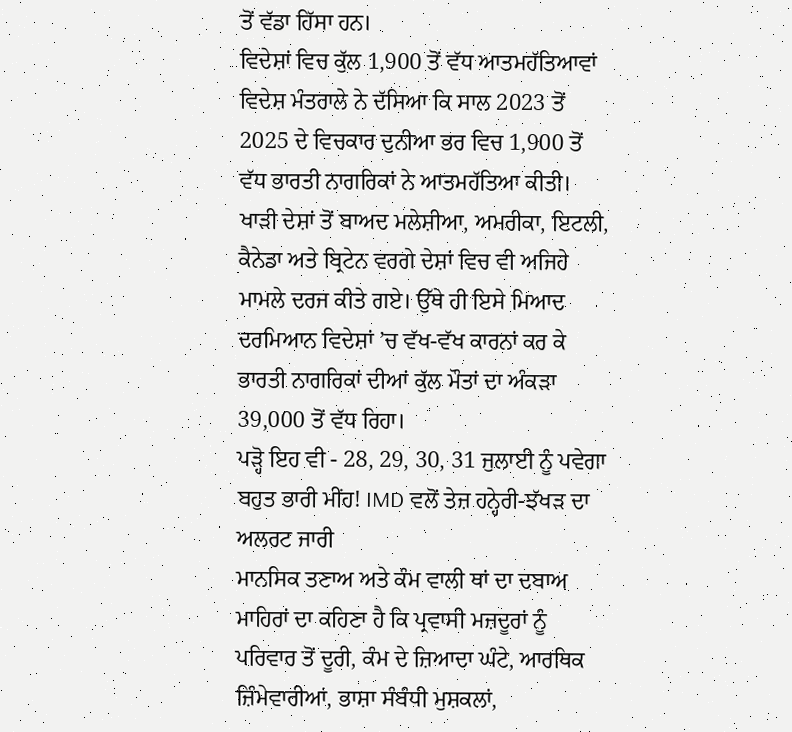ਤੋਂ ਵੱਡਾ ਹਿੱਸਾ ਹਨ।
ਵਿਦੇਸ਼ਾਂ ਵਿਚ ਕੁੱਲ 1,900 ਤੋਂ ਵੱਧ ਆਤਮਹੱਤਿਆਵਾਂ
ਵਿਦੇਸ਼ ਮੰਤਰਾਲੇ ਨੇ ਦੱਸਿਆ ਕਿ ਸਾਲ 2023 ਤੋਂ 2025 ਦੇ ਵਿਚਕਾਰ ਦੁਨੀਆ ਭਰ ਵਿਚ 1,900 ਤੋਂ ਵੱਧ ਭਾਰਤੀ ਨਾਗਰਿਕਾਂ ਨੇ ਆਤਮਹੱਤਿਆ ਕੀਤੀ। ਖਾੜੀ ਦੇਸ਼ਾਂ ਤੋਂ ਬਾਅਦ ਮਲੇਸ਼ੀਆ, ਅਮਰੀਕਾ, ਇਟਲੀ, ਕੈਨੇਡਾ ਅਤੇ ਬ੍ਰਿਟੇਨ ਵਰਗੇ ਦੇਸ਼ਾਂ ਵਿਚ ਵੀ ਅਜਿਹੇ ਮਾਮਲੇ ਦਰਜ ਕੀਤੇ ਗਏ। ਉੱਥੇ ਹੀ ਇਸੇ ਮਿਆਦ ਦਰਮਿਆਨ ਵਿਦੇਸ਼ਾਂ ’ਚ ਵੱਖ-ਵੱਖ ਕਾਰਨਾਂ ਕਰ ਕੇ ਭਾਰਤੀ ਨਾਗਰਿਕਾਂ ਦੀਆਂ ਕੁੱਲ ਮੌਤਾਂ ਦਾ ਅੰਕੜਾ 39,000 ਤੋਂ ਵੱਧ ਰਿਹਾ।
ਪੜ੍ਹੋ ਇਹ ਵੀ - 28, 29, 30, 31 ਜੁਲਾਈ ਨੂੰ ਪਵੇਗਾ ਬਹੁਤ ਭਾਰੀ ਮੀਂਹ! IMD ਵਲੋਂ ਤੇਜ਼ ਹਨ੍ਹੇਰੀ-ਝੱਖੜ ਦਾ ਅਲਰਟ ਜਾਰੀ
ਮਾਨਸਿਕ ਤਣਾਅ ਅਤੇ ਕੰਮ ਵਾਲੀ ਥਾਂ ਦਾ ਦਬਾਅ
ਮਾਹਿਰਾਂ ਦਾ ਕਹਿਣਾ ਹੈ ਕਿ ਪ੍ਰਵਾਸੀ ਮਜ਼ਦੂਰਾਂ ਨੂੰ ਪਰਿਵਾਰ ਤੋਂ ਦੂਰੀ, ਕੰਮ ਦੇ ਜ਼ਿਆਦਾ ਘੰਟੇ, ਆਰਥਿਕ ਜ਼ਿੰਮੇਵਾਰੀਆਂ, ਭਾਸ਼ਾ ਸੰਬੰਧੀ ਮੁਸ਼ਕਲਾਂ,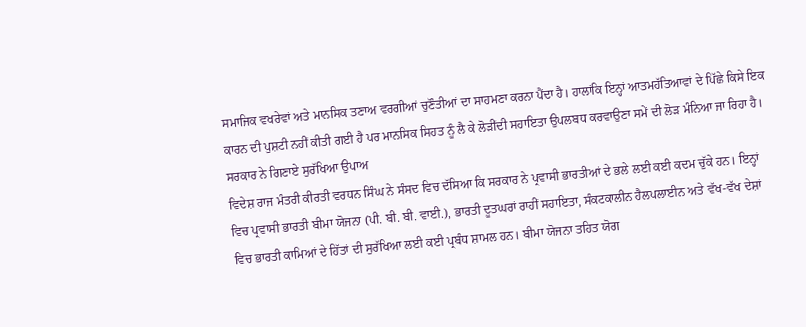ਸਮਾਜਿਕ ਵਖਰੇਵਾਂ ਅਤੇ ਮਾਨਸਿਕ ਤਣਾਅ ਵਰਗੀਆਂ ਚੁਣੌਤੀਆਂ ਦਾ ਸਾਹਮਣਾ ਕਰਨਾ ਪੈਂਦਾ ਹੈ। ਹਾਲਾਂਕਿ ਇਨ੍ਹਾਂ ਆਤਮਹੱਤਿਆਵਾਂ ਦੇ ਪਿੱਛੇ ਕਿਸੇ ਇਕ ਕਾਰਨ ਦੀ ਪੁਸ਼ਟੀ ਨਹੀਂ ਕੀਤੀ ਗਈ ਹੈ ਪਰ ਮਾਨਸਿਕ ਸਿਹਤ ਨੂੰ ਲੈ ਕੇ ਲੋੜੀਂਦੀ ਸਹਾਇਤਾ ਉਪਲਬਧ ਕਰਵਾਉਣਾ ਸਮੇਂ ਦੀ ਲੋੜ ਮੰਨਿਆ ਜਾ ਰਿਹਾ ਹੈ।
ਸਰਕਾਰ ਨੇ ਗਿਣਾਏ ਸੁਰੱਖਿਆ ਉਪਾਅ
ਵਿਦੇਸ਼ ਰਾਜ ਮੰਤਰੀ ਕੀਰਤੀ ਵਰਧਨ ਸਿੰਘ ਨੇ ਸੰਸਦ ਵਿਚ ਦੱਸਿਆ ਕਿ ਸਰਕਾਰ ਨੇ ਪ੍ਰਵਾਸੀ ਭਾਰਤੀਆਂ ਦੇ ਭਲੇ ਲਈ ਕਈ ਕਦਮ ਚੁੱਕੇ ਹਨ। ਇਨ੍ਹਾਂ ਵਿਚ ਪ੍ਰਵਾਸੀ ਭਾਰਤੀ ਬੀਮਾ ਯੋਜਨਾ (ਪੀ. ਬੀ. ਬੀ. ਵਾਈ.), ਭਾਰਤੀ ਦੂਤਘਰਾਂ ਰਾਹੀਂ ਸਹਾਇਤਾ, ਸੰਕਟਕਾਲੀਨ ਹੈਲਪਲਾਈਨ ਅਤੇ ਵੱਖ-ਵੱਖ ਦੇਸ਼ਾਂ ਵਿਚ ਭਾਰਤੀ ਕਾਮਿਆਂ ਦੇ ਹਿੱਤਾਂ ਦੀ ਸੁਰੱਖਿਆ ਲਈ ਕਈ ਪ੍ਰਬੰਧ ਸ਼ਾਮਲ ਹਨ। ਬੀਮਾ ਯੋਜਨਾ ਤਹਿਤ ਯੋਗ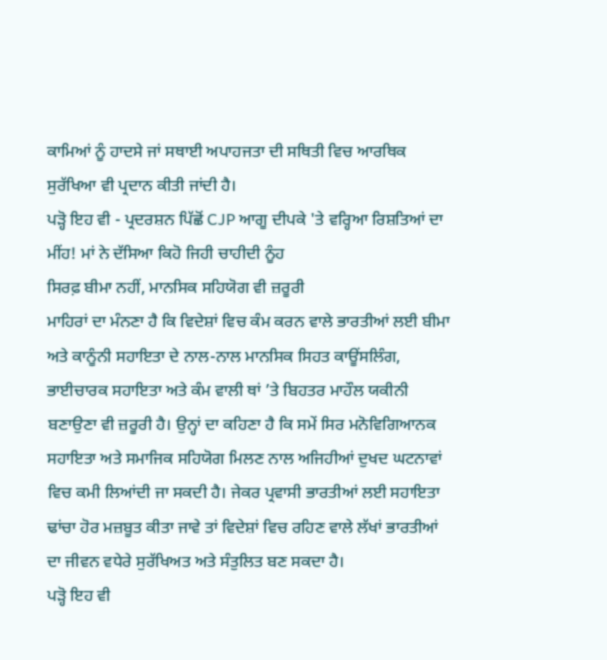ਕਾਮਿਆਂ ਨੂੰ ਹਾਦਸੇ ਜਾਂ ਸਥਾਈ ਅਪਾਹਜਤਾ ਦੀ ਸਥਿਤੀ ਵਿਚ ਆਰਥਿਕ ਸੁਰੱਖਿਆ ਵੀ ਪ੍ਰਦਾਨ ਕੀਤੀ ਜਾਂਦੀ ਹੈ।
ਪੜ੍ਹੋ ਇਹ ਵੀ - ਪ੍ਰਦਰਸ਼ਨ ਪਿੱਛੋਂ CJP ਆਗੂ ਦੀਪਕੇ 'ਤੇ ਵਰ੍ਹਿਆ ਰਿਸ਼ਤਿਆਂ ਦਾ ਮੀਂਹ! ਮਾਂ ਨੇ ਦੱਸਿਆ ਕਿਹੋ ਜਿਹੀ ਚਾਹੀਦੀ ਨੂੰਹ
ਸਿਰਫ਼ ਬੀਮਾ ਨਹੀਂ, ਮਾਨਸਿਕ ਸਹਿਯੋਗ ਵੀ ਜ਼ਰੂਰੀ
ਮਾਹਿਰਾਂ ਦਾ ਮੰਨਣਾ ਹੈ ਕਿ ਵਿਦੇਸ਼ਾਂ ਵਿਚ ਕੰਮ ਕਰਨ ਵਾਲੇ ਭਾਰਤੀਆਂ ਲਈ ਬੀਮਾ ਅਤੇ ਕਾਨੂੰਨੀ ਸਹਾਇਤਾ ਦੇ ਨਾਲ-ਨਾਲ ਮਾਨਸਿਕ ਸਿਹਤ ਕਾਊਂਸਲਿੰਗ, ਭਾਈਚਾਰਕ ਸਹਾਇਤਾ ਅਤੇ ਕੰਮ ਵਾਲੀ ਥਾਂ ’ਤੇ ਬਿਹਤਰ ਮਾਹੌਲ ਯਕੀਨੀ ਬਣਾਉਣਾ ਵੀ ਜ਼ਰੂਰੀ ਹੈ। ਉਨ੍ਹਾਂ ਦਾ ਕਹਿਣਾ ਹੈ ਕਿ ਸਮੇਂ ਸਿਰ ਮਨੋਵਿਗਿਆਨਕ ਸਹਾਇਤਾ ਅਤੇ ਸਮਾਜਿਕ ਸਹਿਯੋਗ ਮਿਲਣ ਨਾਲ ਅਜਿਹੀਆਂ ਦੁਖਦ ਘਟਨਾਵਾਂ ਵਿਚ ਕਮੀ ਲਿਆਂਦੀ ਜਾ ਸਕਦੀ ਹੈ। ਜੇਕਰ ਪ੍ਰਵਾਸੀ ਭਾਰਤੀਆਂ ਲਈ ਸਹਾਇਤਾ ਢਾਂਚਾ ਹੋਰ ਮਜ਼ਬੂਤ ਕੀਤਾ ਜਾਵੇ ਤਾਂ ਵਿਦੇਸ਼ਾਂ ਵਿਚ ਰਹਿਣ ਵਾਲੇ ਲੱਖਾਂ ਭਾਰਤੀਆਂ ਦਾ ਜੀਵਨ ਵਧੇਰੇ ਸੁਰੱਖਿਅਤ ਅਤੇ ਸੰਤੁਲਿਤ ਬਣ ਸਕਦਾ ਹੈ।
ਪੜ੍ਹੋ ਇਹ ਵੀ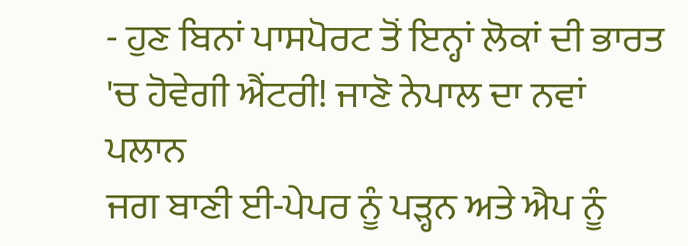- ਹੁਣ ਬਿਨਾਂ ਪਾਸਪੋਰਟ ਤੋਂ ਇਨ੍ਹਾਂ ਲੋਕਾਂ ਦੀ ਭਾਰਤ 'ਚ ਹੋਵੇਗੀ ਐਂਟਰੀ! ਜਾਣੋ ਨੇਪਾਲ ਦਾ ਨਵਾਂ ਪਲਾਨ
ਜਗ ਬਾਣੀ ਈ-ਪੇਪਰ ਨੂੰ ਪੜ੍ਹਨ ਅਤੇ ਐਪ ਨੂੰ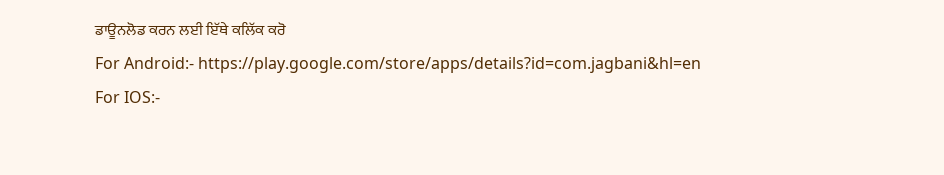ਡਾਊਨਲੋਡ ਕਰਨ ਲਈ ਇੱਥੇ ਕਲਿੱਕ ਕਰੋ
For Android:- https://play.google.com/store/apps/details?id=com.jagbani&hl=en
For IOS:-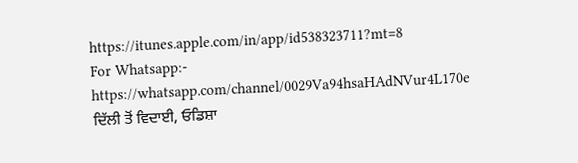https://itunes.apple.com/in/app/id538323711?mt=8
For Whatsapp:- https://whatsapp.com/channel/0029Va94hsaHAdNVur4L170e
ਦਿੱਲੀ ਤੋਂ ਵਿਦਾਈ, ਓਡਿਸ਼ਾ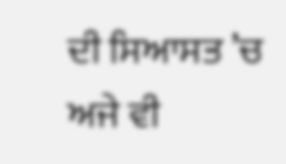ਦੀ ਸਿਆਸਤ ’ਚ ਅਜੇ ਵੀ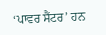‘ਪਾਵਰ ਸੈਂਟਰ’ ਹਨ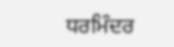ਧਰਮਿੰਦਰ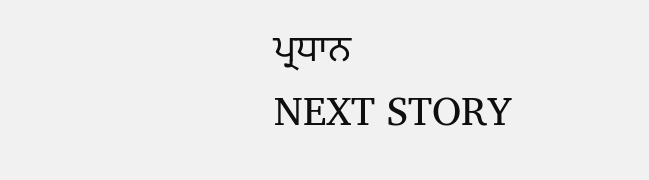ਪ੍ਰਧਾਨ
NEXT STORY